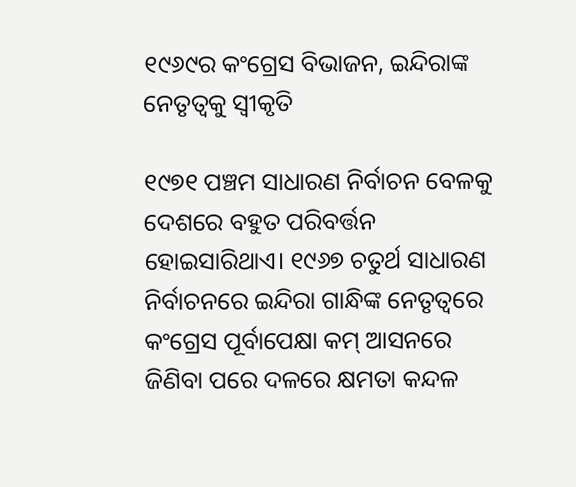୧୯୬୯ର କଂଗ୍ରେସ ବିଭାଜନ, ଇନ୍ଦିରାଙ୍କ ନେତୃତ୍ବକୁ ସ୍ବୀକୃତି

୧୯୭୧ ପଞ୍ଚମ ସାଧାରଣ ନିର୍ବାଚନ ବେଳକୁ ଦେଶରେ ବହୁତ ପରିବର୍ତ୍ତନ ହୋଇସାରିଥାଏ। ୧୯୬୭ ଚତୁର୍ଥ ସାଧାରଣ ନିର୍ବାଚନରେ ଇନ୍ଦିରା ଗାନ୍ଧିଙ୍କ ନେତୃତ୍ବରେ କଂଗ୍ରେସ ପୂର୍ବାପେକ୍ଷା କମ୍‌ ଆସନରେ ଜିଣିବା ପରେ ଦଳରେ କ୍ଷମତା କନ୍ଦଳ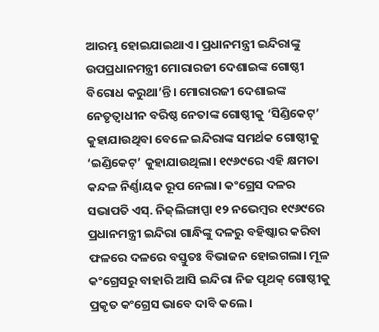ଆରମ୍ଭ ହୋଇଯାଇଥାଏ। ପ୍ରଧାନମନ୍ତ୍ରୀ ଇନ୍ଦିରାଙ୍କୁ ଉପପ୍ରଧାନମନ୍ତ୍ରୀ ମୋରାରଜୀ ଦେଶାଇଙ୍କ ଗୋଷ୍ଠୀ ବିରୋଧ କରୁଥା’ନ୍ତି। ମୋରାରଜୀ ଦେଶାଇଙ୍କ ନେତୃତ୍ବାଧୀନ ବରିଷ୍ଠ ନେତାଙ୍କ ଗୋଷ୍ଠୀକୁ ‘ସିଣ୍ଡିକେଟ୍’ କୁହାଯାଉଥିବା ବେଳେ ଇନ୍ଦିରାଙ୍କ ସମର୍ଥକ ଗୋଷ୍ଠୀକୁ ‘ଇଣ୍ଡିକେଟ୍’ କୁହାଯାଉଥିଲା। ୧୯୬୯ରେ ଏହି କ୍ଷମତା କନ୍ଦଳ ନିର୍ଣ୍ଣାୟକ ରୂପ ନେଲା। କଂଗ୍ରେସ ଦଳର ସଭାପତି ଏସ୍. ନିଜ୍‌ଲିଙ୍ଗାପ୍ପା ୧୨ ନଭେମ୍ବର ୧୯୬୯ରେ ପ୍ରଧାନମନ୍ତ୍ରୀ ଇନ୍ଦିରା ଗାନ୍ଧିଙ୍କୁ ଦଳରୁ ବହିଷ୍କାର କରିବା ଫଳରେ ଦଳରେ ବସ୍ତୁତଃ ବିଭାଜନ ହୋଇଗଲା। ମୂଳ କଂଗ୍ରେସରୁ ବାହାରି ଆସି ଇନ୍ଦିରା ନିଜ ପୃଥକ୍ ଗୋଷ୍ଠୀକୁ ପ୍ରକୃତ କଂଗ୍ରେସ ଭାବେ ଦାବି କଲେ।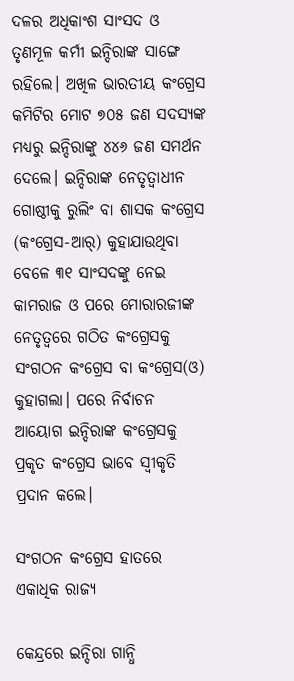ଦଳର ଅଧିକାଂଶ ସାଂସଦ ଓ ତୃଣମୂଳ କର୍ମୀ ଇନ୍ଦିରାଙ୍କ ସାଙ୍ଗେ ରହିଲେ। ଅଖିଳ ଭାରତୀୟ କଂଗ୍ରେସ କମିଟିର ମୋଟ ୭୦୫ ଜଣ ସଦସ୍ୟଙ୍କ ମଧ୍ୟରୁ ଇନ୍ଦିରାଙ୍କୁ ୪୪୬ ଜଣ ସମର୍ଥନ ଦେଲେ। ଇନ୍ଦିରାଙ୍କ ନେତୃତ୍ବାଧୀନ ଗୋଷ୍ଠୀକୁ ରୁଲିଂ ବା ଶାସକ କଂଗ୍ରେସ (କଂଗ୍ରେସ-ଆର୍) କୁହାଯାଉଥିବା ବେଳେ ୩୧ ସାଂସଦଙ୍କୁ ନେଇ କାମରାଜ ଓ ପରେ ମୋରାରଜୀଙ୍କ ନେତୃତ୍ବରେ ଗଠିତ କଂଗ୍ରେସକୁ ସଂଗଠନ କଂଗ୍ରେସ ବା କଂଗ୍ରେସ(ଓ) କୁହାଗଲା। ପରେ ନିର୍ବାଚନ ଆୟୋଗ ଇନ୍ଦିରାଙ୍କ କଂଗ୍ରେସକୁ ପ୍ରକୃତ କଂଗ୍ରେସ ଭାବେ ସ୍ବୀକୃତି ପ୍ରଦାନ କଲେ।

ସଂଗଠନ କଂଗ୍ରେସ ହାତରେ ଏକାଧିକ ରାଜ୍ୟ

କେନ୍ଦ୍ରରେ ଇନ୍ଦିରା ଗାନ୍ଧି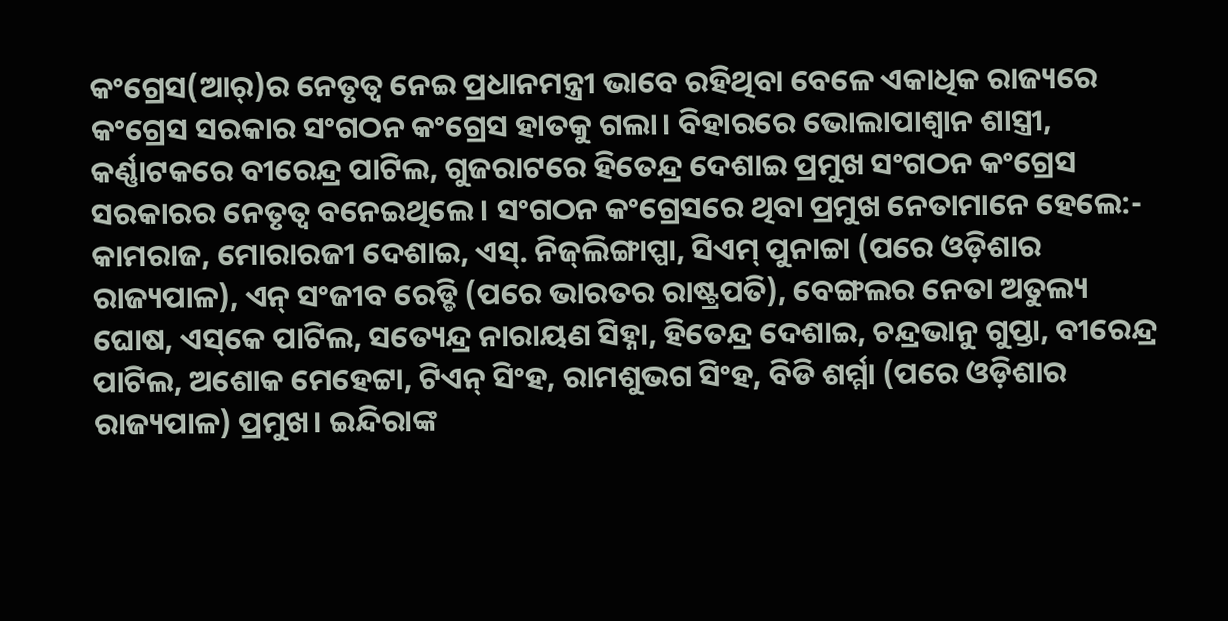କଂଗ୍ରେସ(ଆର୍‌)ର ନେତୃତ୍ବ ନେଇ ପ୍ରଧାନମନ୍ତ୍ରୀ ଭାବେ ରହିଥିବା ବେଳେ ଏକାଧିକ ରାଜ୍ୟରେ କଂଗ୍ରେସ ସରକାର ସଂଗଠନ କଂଗ୍ରେସ ହାତକୁ ଗଲା। ବିହାରରେ ଭୋଲାପାଶ୍ବାନ ଶାସ୍ତ୍ରୀ, କର୍ଣ୍ଣାଟକରେ ବୀରେନ୍ଦ୍ର ପାଟିଲ, ଗୁଜରାଟରେ ହିତେନ୍ଦ୍ର ଦେଶାଇ ପ୍ରମୁଖ ସଂଗଠନ କଂଗ୍ରେସ ସରକାରର ନେତୃତ୍ବ ବନେଇଥିଲେ। ସଂଗଠନ କଂଗ୍ରେସରେ ଥିବା ପ୍ରମୁଖ ନେତାମାନେ ହେଲେ:- କାମରାଜ, ମୋରାରଜୀ ଦେଶାଇ, ଏସ୍. ନିଜ୍‌ଲିଙ୍ଗାପ୍ପା, ସିଏମ୍‌ ପୁନାଚ୍ଚା (ପରେ ଓଡ଼ିଶାର ରାଜ୍ୟପାଳ), ଏନ୍ ସଂଜୀବ ରେଡ୍ଡି (ପରେ ଭାରତର ରାଷ୍ଟ୍ରପତି), ବେଙ୍ଗଲର ନେତା ଅତୁଲ୍ୟ ଘୋଷ, ଏସ୍‌କେ ପାଟିଲ, ସତ୍ୟେନ୍ଦ୍ର ନାରାୟଣ ସିହ୍ନା, ହିତେନ୍ଦ୍ର ଦେଶାଇ, ଚନ୍ଦ୍ରଭାନୁ ଗୁପ୍ତା, ବୀରେନ୍ଦ୍ର ପାଟିଲ, ଅଶୋକ ମେହେଟ୍ଟା, ଟିଏନ୍‌ ସିଂହ, ରାମଶୁଭଗ ସିଂହ, ବିଡି ଶର୍ମ୍ମା (ପରେ ଓଡ଼ିଶାର ରାଜ୍ୟପାଳ) ପ୍ରମୁଖ। ଇନ୍ଦିରାଙ୍କ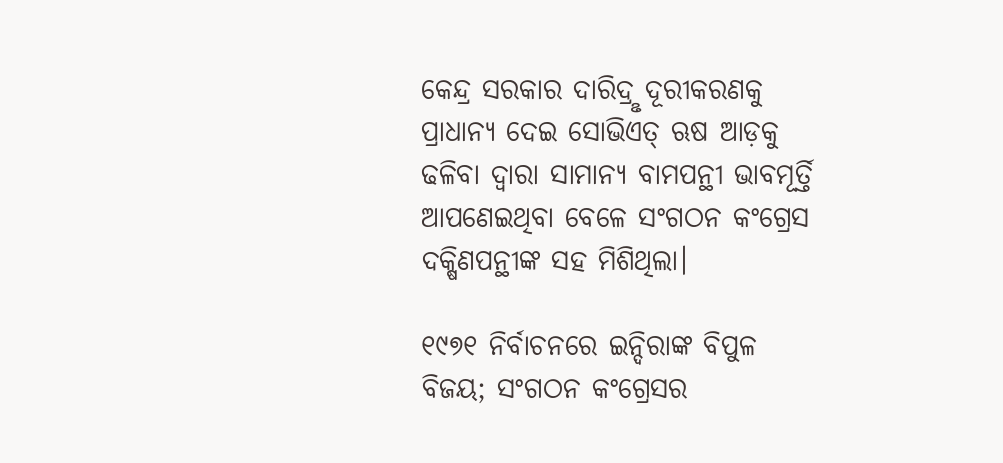କେନ୍ଦ୍ର ସରକାର ଦାରିଦ୍ରୢ ଦୂରୀକରଣକୁ ପ୍ରାଧାନ୍ୟ ଦେଇ ସୋଭିଏତ୍ ଋଷ ଆଡ଼କୁ ଢଳିବା ଦ୍ବାରା ସାମାନ୍ୟ ବାମପନ୍ଥୀ ଭାବମୂର୍ତ୍ତି ଆପଣେଇଥିବା ବେଳେ ସଂଗଠନ କଂଗ୍ରେସ ଦକ୍ଷିଣପନ୍ଥୀଙ୍କ ସହ ମିଶିଥିଲା।

୧୯୭୧ ନିର୍ବାଚନରେ ଇନ୍ଦିରାଙ୍କ ବିପୁଳ ବିଜୟ; ସଂଗଠନ କଂଗ୍ରେସର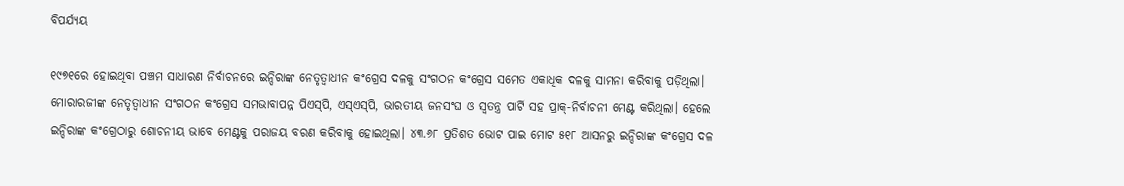ବିପର୍ଯ୍ୟୟ

୧୯୭୧ରେ ହୋଇଥିବା ପଞ୍ଚମ ସାଧାରଣ ନିର୍ବାଚନରେ ଇନ୍ଦିରାଙ୍କ ନେତୃତ୍ବାଧୀନ କଂଗ୍ରେସ ଦଳକୁ ସଂଗଠନ କଂଗ୍ରେସ ସମେତ ଏକାଧିକ ଦଳକୁ ସାମନା କରିବାକୁ ପଡ଼ିଥିଲା। ମୋରାରଜୀଙ୍କ ନେତୃତ୍ବାଧୀନ ସଂଗଠନ କଂଗ୍ରେସ ସମଭାବାପନ୍ନ ପିଏସ୍‌ପି, ଏସ୍‌ଏସ୍‌ପି, ଭାରତୀୟ ଜନସଂଘ ଓ ସ୍ବତନ୍ତ୍ର ପାର୍ଟି ସହ ପ୍ରାକ୍-ନିର୍ବାଚନୀ ମେଣ୍ଟ କରିଥିଲା। ହେଲେ ଇନ୍ଦିରାଙ୍କ କଂଗ୍ରେଠାରୁ ଶୋଚନୀୟ ଭାବେ ମେଣ୍ଟକୁ ପରାଜୟ ବରଣ କରିବାକୁ ହୋଇଥିଲା। ୪୩.୬୮ ପ୍ରତିଶତ ଭୋଟ ପାଇ ମୋଟ ୫୧୮ ଆସନରୁ ଇନ୍ଦିରାଙ୍କ କଂଗ୍ରେସ ଦଳ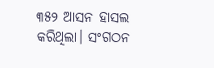୩୫୨ ଆସନ ହାସଲ କରିଥିଲା। ସଂଗଠନ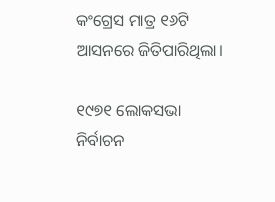କଂଗ୍ରେସ ମାତ୍ର ୧୬ଟି ଆସନରେ ଜିତିପାରିଥିଲା।

୧୯୭୧ ଲୋକସଭା ନିର୍ବାଚନ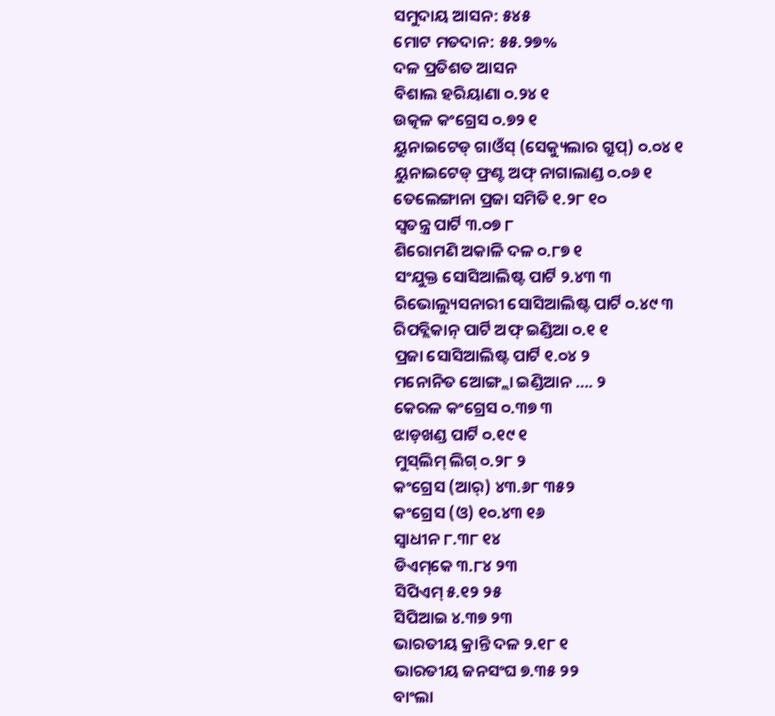ସମୁଦାୟ ଆସନ: ୫୪୫
ମୋଟ ମତଦାନ: ୫୫.୨୭%
ଦଳ ପ୍ରତିଶତ ଆସନ
ବିଶାଲ ହରିୟାଣା ୦.୨୪ ୧
ଉତ୍କଳ କଂଗ୍ରେସ ୦.୭୨ ୧
ୟୁନାଇଟେଡ୍ ଗାଓଁସ୍‌ (ସେକ୍ୟୁଲାର ଗ୍ରୁପ୍) ୦.୦୪ ୧
ୟୁନାଇଟେଡ୍ ଫ୍ରଣ୍ଟ ଅଫ୍ ନାଗାଲାଣ୍ଡ ୦.୦୬ ୧
ତେଲେଙ୍ଗାନା ପ୍ରଜା ସମିତି ୧.୨୮ ୧୦
ସ୍ବତନ୍ତ୍ର ପାର୍ଟି ୩.୦୭ ୮
ଶିରୋମଣି ଅକାଳି ଦଳ ୦.୮୭ ୧
ସଂଯୁକ୍ତ ସୋସିଆଲିଷ୍ଟ ପାର୍ଟି ୨.୪୩ ୩
ରିଭୋଲ୍ୟୁସନାରୀ ସୋସିଆଲିଷ୍ଟ ପାର୍ଟି ୦.୪୯ ୩
ରିପବ୍ଲିକାନ୍‌ ପାର୍ଟି ଅଫ୍ ଇଣ୍ଡିଆ ୦.୧ ୧
ପ୍ରଜା ସୋସିଆଲିଷ୍ଟ ପାର୍ଟି ୧.୦୪ ୨
ମନୋନିତ ଆ‌େଙ୍ଗ୍ଲା ଇଣ୍ଡିଆନ …. ୨
କେରଳ କଂଗ୍ରେସ ୦.୩୭ ୩
ଝାଡ଼ଖଣ୍ଡ ପାର୍ଟି ୦.୧୯ ୧
ମୁସ୍‌ଲିମ୍ ଲିଗ୍‌ ୦.୨୮ ୨
କଂଗ୍ରେସ (ଆର୍‌) ୪୩.୬୮ ୩୫୨
କଂଗ୍ରେସ (ଓ) ୧୦.୪୩ ୧୬
ସ୍ବାଧୀନ ୮.୩୮ ୧୪
ଡିଏମ୍‌କେ ୩.୮୪ ୨୩
ସିପିଏମ୍ ୫.୧୨ ୨୫
ସିପିଆଇ ୪.୩୭ ୨୩
ଭାରତୀୟ କ୍ରାନ୍ତି ଦଳ ୨.୧୮ ୧
ଭାରତୀୟ ଜନସଂଘ ୭.୩୫ ୨୨
ବାଂଲା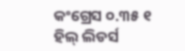କଂଗ୍ରେସ ୦.୩୫ ୧
ହିଲ୍‌ ଲିଡର୍ସ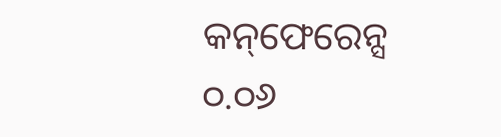କନ୍‌ଫେରେନ୍ସ ୦.୦୬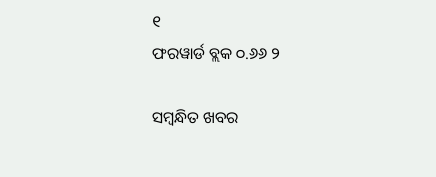୧
ଫରୱାର୍ଡ ବ୍ଲକ ୦.୬୬ ୨

ସମ୍ବନ୍ଧିତ ଖବର